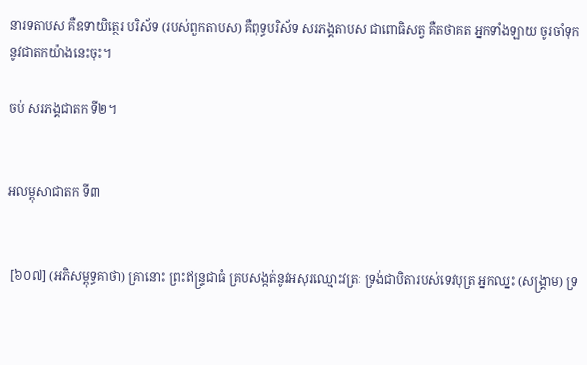នារទតាបស គឺឧទាយិត្ថេរ បរិស័ទ (របស់ពួកតាបស) គឺពុទ្ធបរិស័ទ សរភង្គតាបស ជាពោធិសត្វ គឺតថាគត អ្នកទាំងឡាយ ចូរចាំទុកនូវជាតកយ៉ាងនេះចុះ។

ចប់ សរភង្គជាតក ទី២។


អលម្ពុសាជាតក ទី៣


 [៦០៧] (អភិសម្ពុទ្ធគាថា) គ្រានោះ ព្រះឥន្ទ្រជាធំ គ្របសង្កត់នូវអសុរឈ្មោះវត្រៈ ទ្រង់ជាបិតារបស់ទេវបុត្រ អ្នកឈ្នះ (សង្គ្រាម) ទ្រ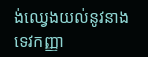ង់ឈ្វេងយល់នូវនាងទេវកញ្ញា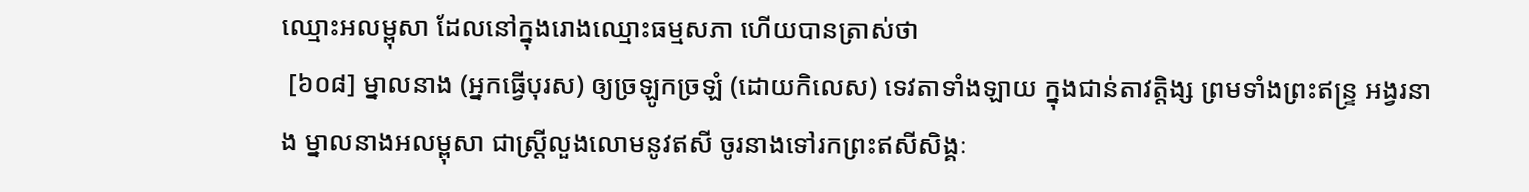ឈ្មោះអលម្ពុសា ដែលនៅក្នុងរោងឈ្មោះធម្មសភា ហើយបានត្រាស់ថា
 [៦០៨] ម្នាលនាង (អ្នកធ្វើបុរស) ឲ្យច្រឡូកច្រឡំ (ដោយកិលេស) ទេវតាទាំងឡាយ ក្នុងជាន់តាវត្តិង្ស ព្រមទាំងព្រះឥន្ទ្រ អង្វរនាង ម្នាលនាងអលម្ពុសា ជាស្រ្តីលួងលោមនូវឥសី ចូរនាងទៅរកព្រះឥសីសិង្គៈ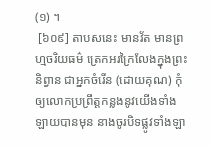(១) ។
 [៦០៩] តាបសនេះ មានវ័ត មានព្រហ្មចរិយធម៌ ត្រេកអរក្រៃលែងក្នុងព្រះនិព្វាន ជាអ្នកចំរើន (ដោយគុណ) កុំឲ្យលោកប្រព្រឹត្តកន្លងនូវយើងទាំងឡាយបានមុន នាងចូរបិទផ្លូវទាំងឡា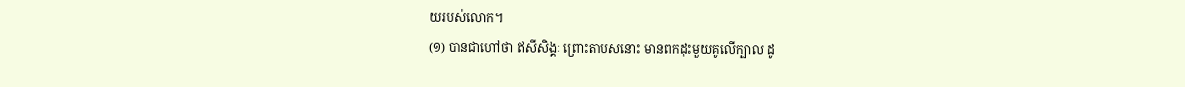យរបស់លោក។
(១) បានជាហៅថា ឥសីសិង្គៈ ព្រោះតាបសនោះ មានពកដុះមួយគូលើក្បាល ដូ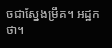ចជាស្នែងម្រឹគ។ អដ្ឋកថា។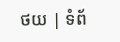ថយ | ទំព័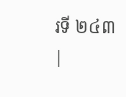រទី ២៤៣ |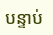បន្ទាប់